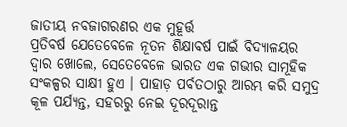ଜାତୀୟ ନବଜାଗରଣର ଏକ ମୁହୂର୍ତ୍ତ
ପ୍ରତିବର୍ଷ ଯେତେବେଳେ ନୂତନ ଶିକ୍ଷାବର୍ଷ ପାଇଁ ବିଦ୍ୟାଳୟର ଦ୍ୱାର ଖୋଲେ, ସେତେବେଳେ ଭାରତ ଏକ ଗଭୀର ସାମୂହିକ ସଂକଳ୍ପର ସାକ୍ଷୀ ହୁଏ । ପାହାଡ଼ ପର୍ବତଠାରୁ ଆରମ୍ଭ କରି ସମୁଦ୍ର କୂଳ ପର୍ଯ୍ୟନ୍ତ, ସହରରୁ ନେଇ ଦୂରଦୂରାନ୍ତ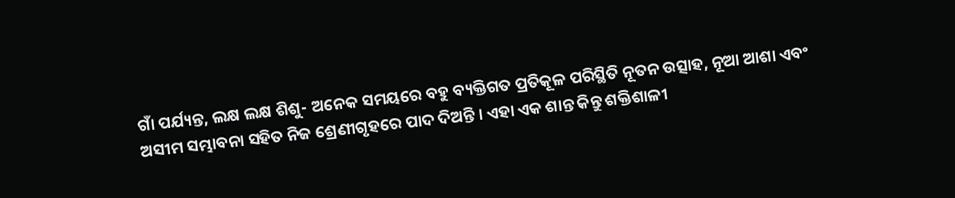ଗାଁ ପର୍ଯ୍ୟନ୍ତ, ଲକ୍ଷ ଲକ୍ଷ ଶିଶୁ- ଅନେକ ସମୟରେ ବହୁ ବ୍ୟକ୍ତିଗତ ପ୍ରତିକୂଳ ପରିସ୍ଥିତି ନୂତନ ଉତ୍ସାହ, ନୂଆ ଆଶା ଏବଂ ଅସୀମ ସମ୍ଭାବନା ସହିତ ନିଜ ଶ୍ରେଣୀଗୃହରେ ପାଦ ଦିଅନ୍ତି । ଏହା ଏକ ଶାନ୍ତ କିନ୍ତୁ ଶକ୍ତିଶାଳୀ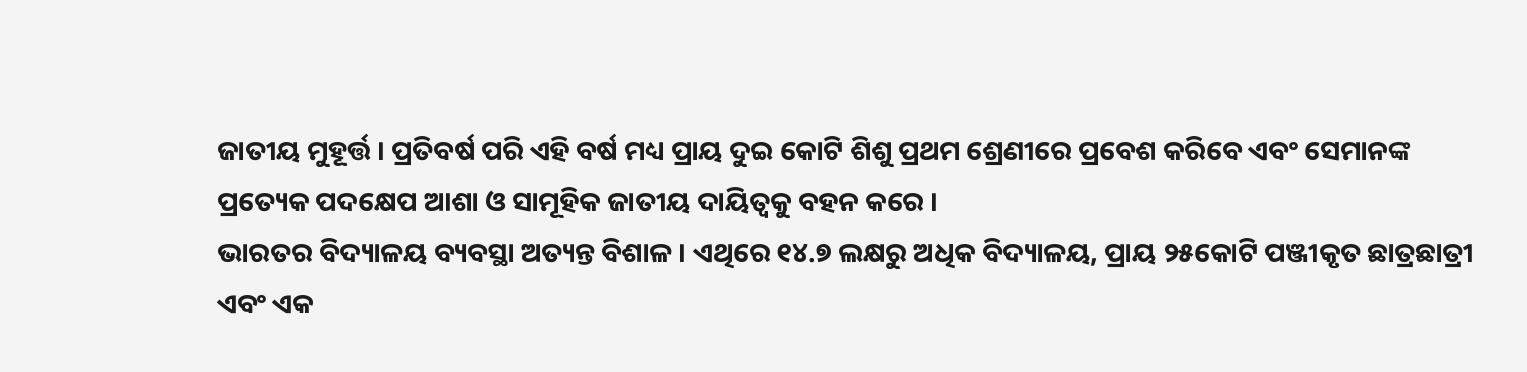ଜାତୀୟ ମୁହୂର୍ତ୍ତ । ପ୍ରତିବର୍ଷ ପରି ଏହି ବର୍ଷ ମଧ୍ୟ ପ୍ରାୟ ଦୁଇ କୋଟି ଶିଶୁ ପ୍ରଥମ ଶ୍ରେଣୀରେ ପ୍ରବେଶ କରିବେ ଏବଂ ସେମାନଙ୍କ ପ୍ରତ୍ୟେକ ପଦକ୍ଷେପ ଆଶା ଓ ସାମୂହିକ ଜାତୀୟ ଦାୟିତ୍ୱକୁ ବହନ କରେ ।
ଭାରତର ବିଦ୍ୟାଳୟ ବ୍ୟବସ୍ଥା ଅତ୍ୟନ୍ତ ବିଶାଳ । ଏଥିରେ ୧୪.୭ ଲକ୍ଷରୁ ଅଧିକ ବିଦ୍ୟାଳୟ, ପ୍ରାୟ ୨୫କୋଟି ପଞ୍ଜୀକୃତ ଛାତ୍ରଛାତ୍ରୀ ଏବଂ ଏକ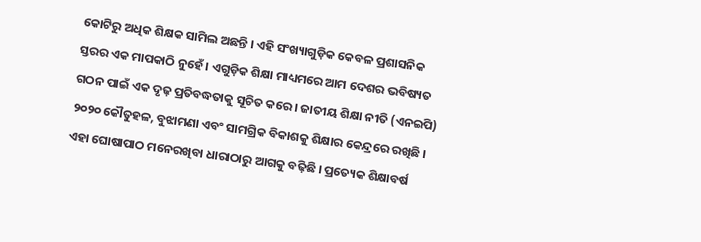କୋଟିରୁ ଅଧିକ ଶିକ୍ଷକ ସାମିଲ ଅଛନ୍ତି । ଏହି ସଂଖ୍ୟାଗୁଡ଼ିକ କେବଳ ପ୍ରଶାସନିକ ସ୍ତରର ଏକ ମାପକାଠି ନୁହେଁ । ଏଗୁଡ଼ିକ ଶିକ୍ଷା ମାଧ୍ୟମରେ ଆମ ଦେଶର ଭବିଷ୍ୟତ ଗଠନ ପାଇଁ ଏକ ଦୃଢ଼ ପ୍ରତିବଦ୍ଧତାକୁ ସୂଚିତ କରେ । ଜାତୀୟ ଶିକ୍ଷା ନୀତି (ଏନଇପି) ୨୦୨୦ କୌତୁହଳ, ବୁଝାମଣା ଏବଂ ସାମଗ୍ରିକ ବିକାଶକୁ ଶିକ୍ଷାର କେନ୍ଦ୍ରରେ ରଖିଛି । ଏହା ଘୋଷାପାଠ ମନେରଖିବା ଧାରାଠାରୁ ଆଗକୁ ବଢ଼ିଛି । ପ୍ରତ୍ୟେକ ଶିକ୍ଷାବର୍ଷ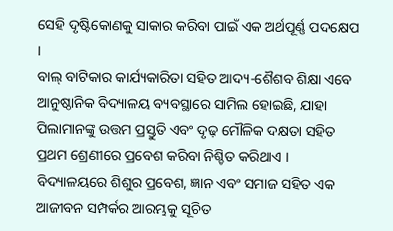ସେହି ଦୃଷ୍ଟିକୋଣକୁ ସାକାର କରିବା ପାଇଁ ଏକ ଅର୍ଥପୂର୍ଣ୍ଣ ପଦକ୍ଷେପ ।
ବାଲ୍ ବାଟିକାର କାର୍ଯ୍ୟକାରିତା ସହିତ ଆଦ୍ୟ-ଶୈଶବ ଶିକ୍ଷା ଏବେ ଆନୁଷ୍ଠାନିକ ବିଦ୍ୟାଳୟ ବ୍ୟବସ୍ଥାରେ ସାମିଲ ହୋଇଛି, ଯାହା ପିଲାମାନଙ୍କୁ ଉତ୍ତମ ପ୍ରସ୍ତୁତି ଏବଂ ଦୃଢ଼ ମୌଳିକ ଦକ୍ଷତା ସହିତ ପ୍ରଥମ ଶ୍ରେଣୀରେ ପ୍ରବେଶ କରିବା ନିଶ୍ଚିତ କରିଥାଏ । ବିଦ୍ୟାଳୟରେ ଶିଶୁର ପ୍ରବେଶ, ଜ୍ଞାନ ଏବଂ ସମାଜ ସହିତ ଏକ ଆଜୀବନ ସମ୍ପର୍କର ଆରମ୍ଭକୁ ସୂଚିତ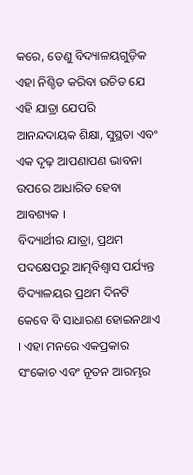କରେ, ତେଣୁ ବିଦ୍ୟାଳୟଗୁଡ଼ିକ ଏହା ନିଶ୍ଚିତ କରିବା ଉଚିତ ଯେ ଏହି ଯାତ୍ରା ଯେପରି ଆନନ୍ଦଦାୟକ ଶିକ୍ଷା, ସୁସ୍ଥତା ଏବଂ ଏକ ଦୃଢ଼ ଆପଣାପଣ ଭାବନା ଉପରେ ଆଧାରିତ ହେବା ଆବଶ୍ୟକ ।
ବିଦ୍ୟାର୍ଥୀର ଯାତ୍ରା, ପ୍ରଥମ ପଦକ୍ଷେପରୁ ଆତ୍ମବିଶ୍ୱାସ ପର୍ଯ୍ୟନ୍ତ
ବିଦ୍ୟାଳୟର ପ୍ରଥମ ଦିନଟି କେବେ ବି ସାଧାରଣ ହୋଇନଥାଏ । ଏହା ମନରେ ଏକପ୍ରକାର ସଂକୋଚ ଏବଂ ନୂତନ ଆରମ୍ଭର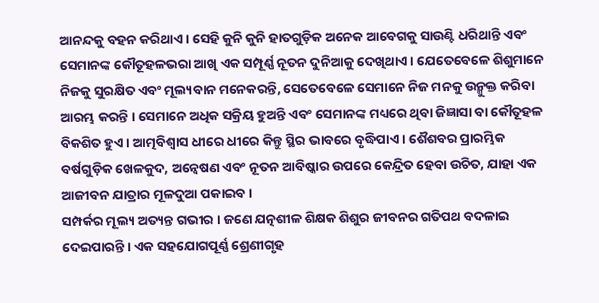ଆନନ୍ଦକୁ ବହନ କରିଥାଏ । ସେହି କୁନି କୁନି ହାତଗୁଡ଼ିକ ଅନେକ ଆବେଗକୁ ସାଉଣ୍ଟି ଧରିଥାନ୍ତି ଏବଂ ସେମାନଙ୍କ କୌତୂହଳଭରା ଆଖି ଏକ ସମ୍ପୂର୍ଣ୍ଣ ନୂତନ ଦୁନିଆକୁ ଦେଖିଥାଏ । ଯେତେବେଳେ ଶିଶୁମାନେ ନିଜକୁ ସୁରକ୍ଷିତ ଏବଂ ମୂଲ୍ୟବାନ ମନେକରନ୍ତି, ସେତେବେଳେ ସେମାନେ ନିଜ ମନକୁ ଉନ୍ମୁକ୍ତ କରିବା ଆରମ୍ଭ କରନ୍ତି । ସେମାନେ ଅଧିକ ସକ୍ରିୟ ହୁଅନ୍ତି ଏବଂ ସେମାନଙ୍କ ମଧ୍ୟରେ ଥିବା ଜିଜ୍ଞାସା ବା କୌତୂହଳ ବିକଶିତ ହୁଏ । ଆତ୍ମବିଶ୍ୱାସ ଧୀରେ ଧୀରେ କିନ୍ତୁ ସ୍ଥିର ଭାବରେ ବୃଦ୍ଧିପାଏ । ଶୈଶବର ପ୍ରାରମ୍ଭିକ ବର୍ଷଗୁଡ଼ିକ ଖେଳକୁଦ, ଅନ୍ୱେଷଣ ଏବଂ ନୂତନ ଆବିଷ୍କାର ଉପରେ କେନ୍ଦ୍ରିତ ହେବା ଉଚିତ, ଯାହା ଏକ ଆଜୀବନ ଯାତ୍ରାର ମୂଳଦୁଆ ପକାଇବ ।
ସମ୍ପର୍କର ମୂଲ୍ୟ ଅତ୍ୟନ୍ତ ଗଭୀର । ଜଣେ ଯତ୍ନଶୀଳ ଶିକ୍ଷକ ଶିଶୁର ଜୀବନର ଗତିପଥ ବଦଳାଇ ଦେଇପାରନ୍ତି । ଏକ ସହଯୋଗପୂର୍ଣ୍ଣ ଶ୍ରେଣୀଗୃହ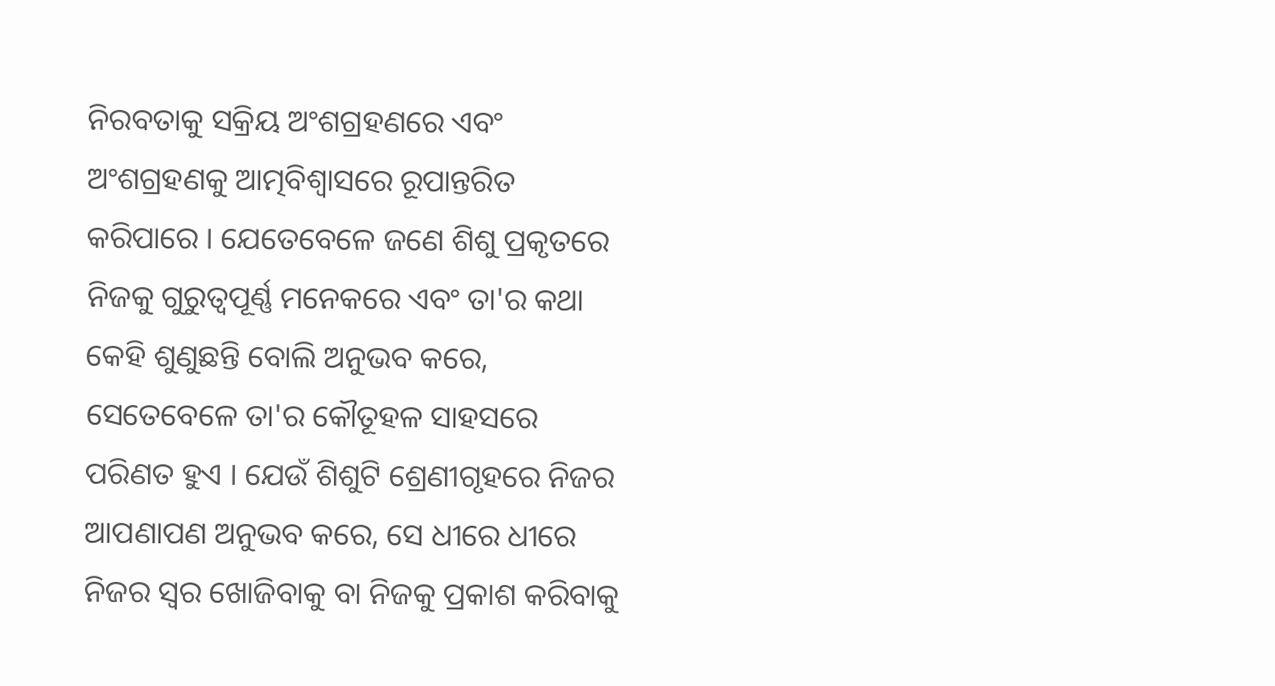ନିରବତାକୁ ସକ୍ରିୟ ଅଂଶଗ୍ରହଣରେ ଏବଂ ଅଂଶଗ୍ରହଣକୁ ଆତ୍ମବିଶ୍ୱାସରେ ରୂପାନ୍ତରିତ କରିପାରେ । ଯେତେବେଳେ ଜଣେ ଶିଶୁ ପ୍ରକୃତରେ ନିଜକୁ ଗୁରୁତ୍ୱପୂର୍ଣ୍ଣ ମନେକରେ ଏବଂ ତା'ର କଥା କେହି ଶୁଣୁଛନ୍ତି ବୋଲି ଅନୁଭବ କରେ, ସେତେବେଳେ ତା'ର କୌତୂହଳ ସାହସରେ ପରିଣତ ହୁଏ । ଯେଉଁ ଶିଶୁଟି ଶ୍ରେଣୀଗୃହରେ ନିଜର ଆପଣାପଣ ଅନୁଭବ କରେ, ସେ ଧୀରେ ଧୀରେ ନିଜର ସ୍ୱର ଖୋଜିବାକୁ ବା ନିଜକୁ ପ୍ରକାଶ କରିବାକୁ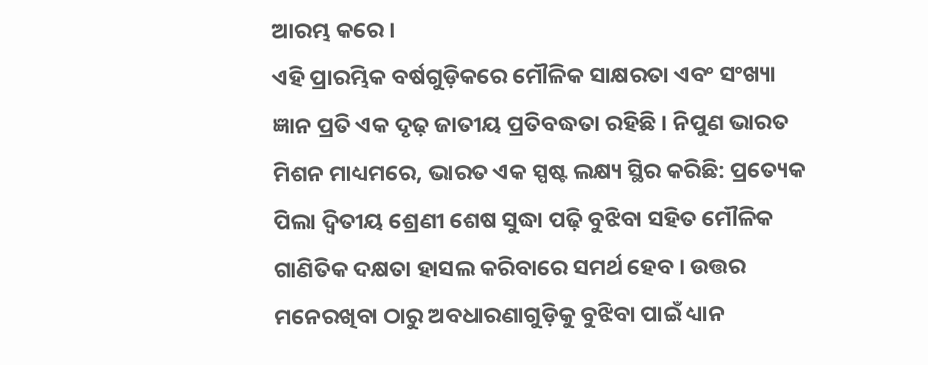ଆରମ୍ଭ କରେ ।
ଏହି ପ୍ରାରମ୍ଭିକ ବର୍ଷଗୁଡ଼ିକରେ ମୌଳିକ ସାକ୍ଷରତା ଏବଂ ସଂଖ୍ୟା ଜ୍ଞାନ ପ୍ରତି ଏକ ଦୃଢ଼ ଜାତୀୟ ପ୍ରତିବଦ୍ଧତା ରହିଛି । ନିପୁଣ ଭାରତ ମିଶନ ମାଧ୍ୟମରେ, ଭାରତ ଏକ ସ୍ପଷ୍ଟ ଲକ୍ଷ୍ୟ ସ୍ଥିର କରିଛି: ପ୍ରତ୍ୟେକ ପିଲା ଦ୍ୱିତୀୟ ଶ୍ରେଣୀ ଶେଷ ସୁଦ୍ଧା ପଢ଼ି ବୁଝିବା ସହିତ ମୌଳିକ ଗାଣିତିକ ଦକ୍ଷତା ହାସଲ କରିବାରେ ସମର୍ଥ ହେବ । ଉତ୍ତର ମନେରଖିବା ଠାରୁ ଅବଧାରଣାଗୁଡ଼ିକୁ ବୁଝିବା ପାଇଁ ଧ୍ୟାନ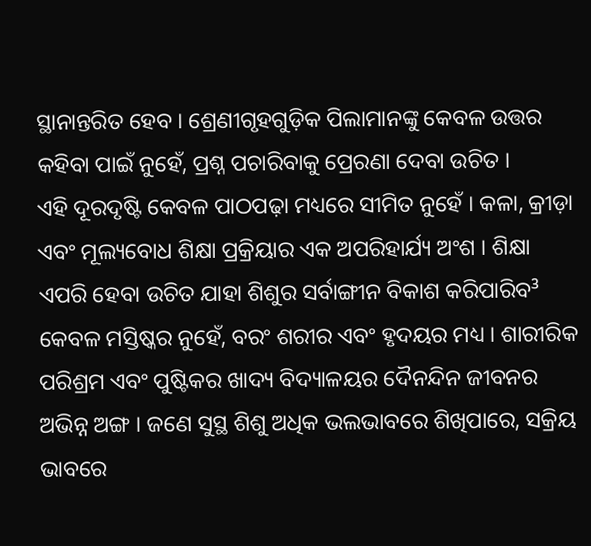ସ୍ଥାନାନ୍ତରିତ ହେବ । ଶ୍ରେଣୀଗୃହଗୁଡ଼ିକ ପିଲାମାନଙ୍କୁ କେବଳ ଉତ୍ତର କହିବା ପାଇଁ ନୁହେଁ, ପ୍ରଶ୍ନ ପଚାରିବାକୁ ପ୍ରେରଣା ଦେବା ଉଚିତ ।
ଏହି ଦୂରଦୃଷ୍ଟି କେବଳ ପାଠପଢ଼ା ମଧ୍ୟରେ ସୀମିତ ନୁହେଁ । କଳା, କ୍ରୀଡ଼ା ଏବଂ ମୂଲ୍ୟବୋଧ ଶିକ୍ଷା ପ୍ରକ୍ରିୟାର ଏକ ଅପରିହାର୍ଯ୍ୟ ଅଂଶ । ଶିକ୍ଷା ଏପରି ହେବା ଉଚିତ ଯାହା ଶିଶୁର ସର୍ବାଙ୍ଗୀନ ବିକାଶ କରିପାରିବ³ କେବଳ ମସ୍ତିଷ୍କର ନୁହେଁ, ବରଂ ଶରୀର ଏବଂ ହୃଦୟର ମଧ୍ୟ । ଶାରୀରିକ ପରିଶ୍ରମ ଏବଂ ପୁଷ୍ଟିକର ଖାଦ୍ୟ ବିଦ୍ୟାଳୟର ଦୈନନ୍ଦିନ ଜୀବନର ଅଭିନ୍ନ ଅଙ୍ଗ । ଜଣେ ସୁସ୍ଥ ଶିଶୁ ଅଧିକ ଭଲଭାବରେ ଶିଖିପାରେ, ସକ୍ରିୟ ଭାବରେ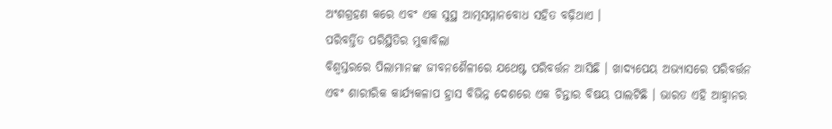ଅଂଶଗ୍ରହଣ କରେ ଏବଂ ଏକ ସୁସ୍ଥ ଆତ୍ମସମ୍ମାନବୋଧ ସହିତ ବଢ଼ିଥାଏ ।
ପରିବର୍ତ୍ତିତ ପରିସ୍ଥିତିର ମୁକାବିଲା
ବିଶ୍ୱସ୍ତରରେ ପିଲାମାନଙ୍କ ଜୀବନଶୈଳୀରେ ଯଥେଷ୍ଟ ପରିବର୍ତ୍ତନ ଆସିଛି । ଖାଦ୍ୟପେୟ ଅଭ୍ୟାସରେ ପରିବର୍ତ୍ତନ ଏବଂ ଶାରୀରିକ କାର୍ଯ୍ୟକଳାପ ହ୍ରାସ ବିଭିନ୍ନ ଦେଶରେ ଏକ ଚିନ୍ତାର ବିଷୟ ପାଲଟିଛି । ଭାରତ ଏହି ଆହ୍ୱାନର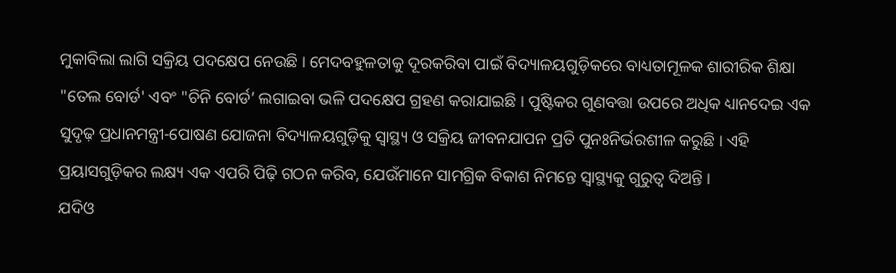ମୁକାବିଲା ଲାଗି ସକ୍ରିୟ ପଦକ୍ଷେପ ନେଉଛି । ମେଦବହୁଳତାକୁ ଦୂରକରିବା ପାଇଁ ବିଦ୍ୟାଳୟଗୁଡ଼ିକରେ ବାଧ୍ୟତାମୂଳକ ଶାରୀରିକ ଶିକ୍ଷା "ତେଲ ବୋର୍ଡ' ଏବଂ "ଚିନି ବୋର୍ଡ’ ଲଗାଇବା ଭଳି ପଦକ୍ଷେପ ଗ୍ରହଣ କରାଯାଇଛି । ପୁଷ୍ଟିକର ଗୁଣବତ୍ତା ଉପରେ ଅଧିକ ଧ୍ୟାନଦେଇ ଏକ ସୁଦୃଢ଼ ପ୍ରଧାନମନ୍ତ୍ରୀ-ପୋଷଣ ଯୋଜନା ବିଦ୍ୟାଳୟଗୁଡ଼ିକୁ ସ୍ୱାସ୍ଥ୍ୟ ଓ ସକ୍ରିୟ ଜୀବନଯାପନ ପ୍ରତି ପୁନଃନିର୍ଭରଶୀଳ କରୁଛି । ଏହି ପ୍ରୟାସଗୁଡ଼ିକର ଲକ୍ଷ୍ୟ ଏକ ଏପରି ପିଢ଼ି ଗଠନ କରିବ, ଯେଉଁମାନେ ସାମଗ୍ରିକ ବିକାଶ ନିମନ୍ତେ ସ୍ୱାସ୍ଥ୍ୟକୁ ଗୁରୁତ୍ୱ ଦିଅନ୍ତି ।
ଯଦିଓ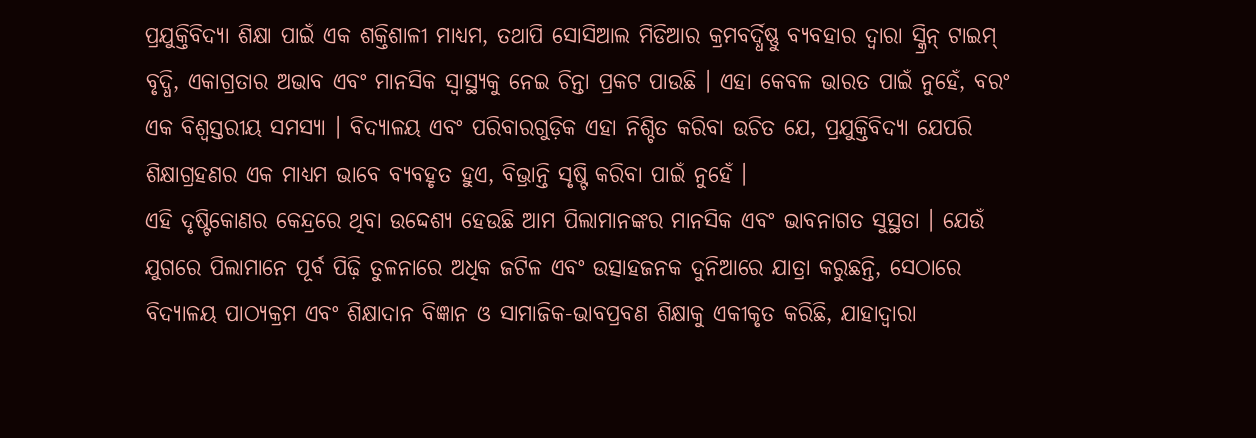ପ୍ରଯୁକ୍ତିବିଦ୍ୟା ଶିକ୍ଷା ପାଇଁ ଏକ ଶକ୍ତିଶାଳୀ ମାଧ୍ୟମ, ତଥାପି ସୋସିଆଲ ମିଡିଆର କ୍ରମବର୍ଦ୍ଧିଷ୍ଣୁ ବ୍ୟବହାର ଦ୍ୱାରା ସ୍କ୍ରିନ୍ ଟାଇମ୍ ବୃଦ୍ଧି, ଏକାଗ୍ରତାର ଅଭାବ ଏବଂ ମାନସିକ ସ୍ୱାସ୍ଥ୍ୟକୁ ନେଇ ଚିନ୍ତା ପ୍ରକଟ ପାଉଛି । ଏହା କେବଳ ଭାରତ ପାଇଁ ନୁହେଁ, ବରଂ ଏକ ବିଶ୍ୱସ୍ତରୀୟ ସମସ୍ୟା । ବିଦ୍ୟାଳୟ ଏବଂ ପରିବାରଗୁଡ଼ିକ ଏହା ନିଶ୍ଚିତ କରିବା ଉଚିତ ଯେ, ପ୍ରଯୁକ୍ତିବିଦ୍ୟା ଯେପରି ଶିକ୍ଷାଗ୍ରହଣର ଏକ ମାଧ୍ୟମ ଭାବେ ବ୍ୟବହୃତ ହୁଏ, ବିଭ୍ରାନ୍ତି ସୃଷ୍ଟି କରିବା ପାଇଁ ନୁହେଁ ।
ଏହି ଦୃଷ୍ଟିକୋଣର କେନ୍ଦ୍ରରେ ଥିବା ଉଦ୍ଦେଶ୍ୟ ହେଉଛି ଆମ ପିଲାମାନଙ୍କର ମାନସିକ ଏବଂ ଭାବନାଗତ ସୁସ୍ଥତା । ଯେଉଁ ଯୁଗରେ ପିଲାମାନେ ପୂର୍ବ ପିଢ଼ି ତୁଳନାରେ ଅଧିକ ଜଟିଳ ଏବଂ ଉତ୍ସାହଜନକ ଦୁନିଆରେ ଯାତ୍ରା କରୁଛନ୍ତି, ସେଠାରେ ବିଦ୍ୟାଳୟ ପାଠ୍ୟକ୍ରମ ଏବଂ ଶିକ୍ଷାଦାନ ବିଜ୍ଞାନ ଓ ସାମାଜିକ-ଭାବପ୍ରବଣ ଶିକ୍ଷାକୁ ଏକୀକୃତ କରିଛି, ଯାହାଦ୍ୱାରା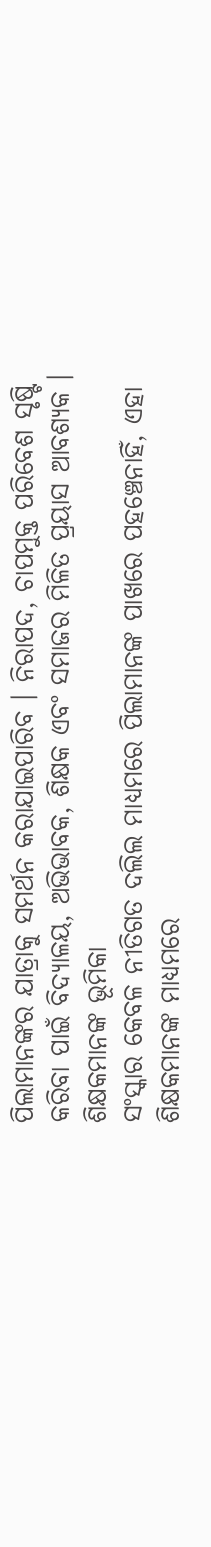ପିଲାମାନଙ୍କର ଯାତ୍ରାକୁ ସମର୍ଥନ କରାଯାଇପାରିବ । ନିରାପଦ, ଚାପମୁକ୍ତ ପରିବେଶ ସୃଷ୍ଟି କରିବା ପାଇଁ ବିଦ୍ୟାଳୟ, ଅଭିଭାବକ, ଶିକ୍ଷକ ଏବଂ ସମାଜର ମିଳିତ ପ୍ରୟାସ ଆବଶ୍ୟକ ।
ଶିକ୍ଷକମାନଙ୍କ ଭୂମିକା
ସଂସ୍କାର କେବଳ ନୀତିଗତ ଦଲିଲ ମାଧ୍ୟମରେ ପିଲାମାନଙ୍କ ପାଖରେ ପହଞ୍ଚେନାହିଁ, ଏହା ଶିକ୍ଷକମାନଙ୍କ ମାଧ୍ୟମରେ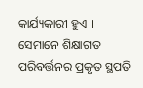କାର୍ଯ୍ୟକାରୀ ହୁଏ । ସେମାନେ ଶିକ୍ଷାଗତ ପରିବର୍ତ୍ତନର ପ୍ରକୃତ ସ୍ଥପତି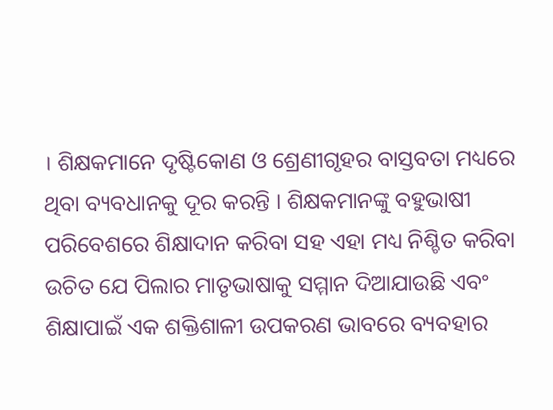। ଶିକ୍ଷକମାନେ ଦୃଷ୍ଟିକୋଣ ଓ ଶ୍ରେଣୀଗୃହର ବାସ୍ତବତା ମଧ୍ୟରେ ଥିବା ବ୍ୟବଧାନକୁ ଦୂର କରନ୍ତି । ଶିକ୍ଷକମାନଙ୍କୁ ବହୁଭାଷୀ ପରିବେଶରେ ଶିକ୍ଷାଦାନ କରିବା ସହ ଏହା ମଧ୍ୟ ନିଶ୍ଚିତ କରିବା ଉଚିତ ଯେ ପିଲାର ମାତୃଭାଷାକୁ ସମ୍ମାନ ଦିଆଯାଉଛି ଏବଂ ଶିକ୍ଷାପାଇଁ ଏକ ଶକ୍ତିଶାଳୀ ଉପକରଣ ଭାବରେ ବ୍ୟବହାର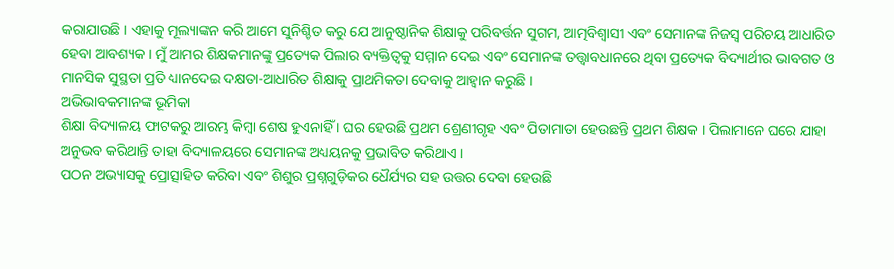କରାଯାଉଛି । ଏହାକୁ ମୂଲ୍ୟାଙ୍କନ କରି ଆମେ ସୁନିଶ୍ଚିତ କରୁ ଯେ ଆନୁଷ୍ଠାନିକ ଶିକ୍ଷାକୁ ପରିବର୍ତ୍ତନ ସୁଗମ, ଆତ୍ମବିଶ୍ୱାସୀ ଏବଂ ସେମାନଙ୍କ ନିଜସ୍ୱ ପରିଚୟ ଆଧାରିତ ହେବା ଆବଶ୍ୟକ । ମୁଁ ଆମର ଶିକ୍ଷକମାନଙ୍କୁ ପ୍ରତ୍ୟେକ ପିଲାର ବ୍ୟକ୍ତିତ୍ୱକୁ ସମ୍ମାନ ଦେଇ ଏବଂ ସେମାନଙ୍କ ତତ୍ତ୍ୱାବଧାନରେ ଥିବା ପ୍ରତ୍ୟେକ ବିଦ୍ୟାର୍ଥୀର ଭାବଗତ ଓ ମାନସିକ ସୁସ୍ଥତା ପ୍ରତି ଧ୍ୟାନଦେଇ ଦକ୍ଷତା-ଆଧାରିତ ଶିକ୍ଷାକୁ ପ୍ରାଥମିକତା ଦେବାକୁ ଆହ୍ୱାନ କରୁଛି ।
ଅଭିଭାବକମାନଙ୍କ ଭୂମିକା
ଶିକ୍ଷା ବିଦ୍ୟାଳୟ ଫାଟକରୁ ଆରମ୍ଭ କିମ୍ବା ଶେଷ ହୁଏନାହିଁ । ଘର ହେଉଛି ପ୍ରଥମ ଶ୍ରେଣୀଗୃହ ଏବଂ ପିତାମାତା ହେଉଛନ୍ତି ପ୍ରଥମ ଶିକ୍ଷକ । ପିଲାମାନେ ଘରେ ଯାହା ଅନୁଭବ କରିଥାନ୍ତି ତାହା ବିଦ୍ୟାଳୟରେ ସେମାନଙ୍କ ଅଧ୍ୟୟନକୁ ପ୍ରଭାବିତ କରିଥାଏ ।
ପଠନ ଅଭ୍ୟାସକୁ ପ୍ରୋତ୍ସାହିତ କରିବା ଏବଂ ଶିଶୁର ପ୍ରଶ୍ନଗୁଡ଼ିକର ଧୈର୍ଯ୍ୟର ସହ ଉତ୍ତର ଦେବା ହେଉଛି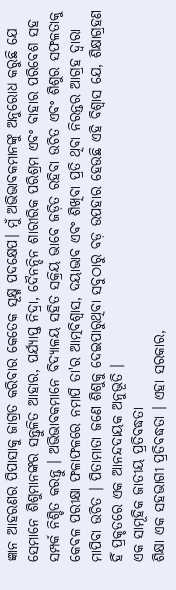ଜ୍ଞାନ ଆହରଣର ପିପାସାକୁ ଜାଗ୍ରତ କରିବାର କେତେକ ସୂକ୍ଷ୍ମ ପଦକ୍ଷେପ। ମୁଁ ଅଭିଭାବକମାନଙ୍କୁ ଅନୁରୋଧ କରୁଛି ଯେ ସେମାନେ ଶିଶୁମାନଙ୍କର ସନ୍ତୁଳିତ ଆହାର, ପର୍ଯ୍ୟାପ୍ତ ନିଦ୍ରା, ଦୈନନ୍ଦିନ ଶାରୀରିକ ପରିଶ୍ରମ ଏବଂ ବାହାର ପରିବେଶ ସହ ସମ୍ପର୍କ ନିଶ୍ଚିତ କରନ୍ତୁ । ଅଭିଭାବକମାନେ ବିଦ୍ୟାଳୟ ସହିତ ସକ୍ରିୟ ଭାବେ ଜଡ଼ିତ ରହିବା ଉଚିତ ଏବଂ ଶିଶୁର ସଫଳତାକୁ କେବଳ ପରୀକ୍ଷା ଫଳାଫଳରେ ନମାପି ତା'ର ଆତ୍ମବିଶ୍ୱାସ, ଦୟାଭାବ ଏବଂ ଶିଖିବା ପ୍ରତି ଥିବା ନିରନ୍ତର ଆଗ୍ରହ ଦ୍ୱାରା ମାପିବା ଉଚିତ । ପିତାମାତା ଜଣେ ଶିଶୁକୁ ଦେଇପାରୁଥିବା ସବୁଠାରୁ ବଡ଼ ଉପହାର ହେଉଛି ଏହି ବିଶ୍ୱାସ ଯେ, ଶିକ୍ଷାଗ୍ରହଣ ହିଁ ପ୍ରକୃତରେ ଏକ ଆନନ୍ଦଦାୟକ ଅନୁଭୂତି ।
ଏକ ସାମୂହିକ ଜାତୀୟ ପ୍ରତିବଦ୍ଧତା
ଶିକ୍ଷା ଏକ ସହଭାଗୀ ପ୍ରତିବଦ୍ଧତା । ଏହା ସରକାର,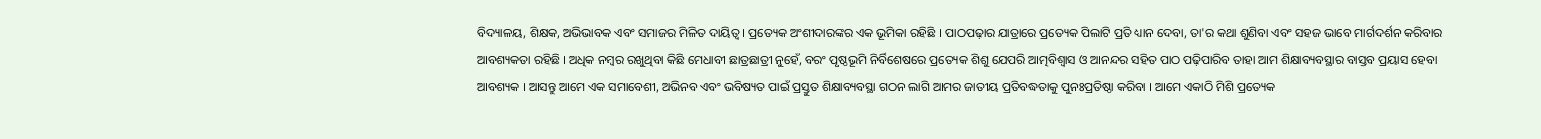ବିଦ୍ୟାଳୟ, ଶିକ୍ଷକ, ଅଭିଭାବକ ଏବଂ ସମାଜର ମିଳିତ ଦାୟିତ୍ୱ । ପ୍ରତ୍ୟେକ ଅଂଶୀଦାରଙ୍କର ଏକ ଭୂମିକା ରହିଛି । ପାଠପଢ଼ାର ଯାତ୍ରାରେ ପ୍ରତ୍ୟେକ ପିଲାଟି ପ୍ରତି ଧ୍ୟାନ ଦେବା, ତା'ର କଥା ଶୁଣିବା ଏବଂ ସହଜ ଭାବେ ମାର୍ଗଦର୍ଶନ କରିବାର ଆବଶ୍ୟକତା ରହିଛି । ଅଧିକ ନମ୍ବର ରଖୁଥିବା କିଛି ମେଧାବୀ ଛାତ୍ରଛାତ୍ରୀ ନୁହେଁ, ବରଂ ପୃଷ୍ଠଭୂମି ନିର୍ବିଶେଷରେ ପ୍ରତ୍ୟେକ ଶିଶୁ ଯେପରି ଆତ୍ମବିଶ୍ୱାସ ଓ ଆନନ୍ଦର ସହିତ ପାଠ ପଢ଼ିପାରିବ ତାହା ଆମ ଶିକ୍ଷାବ୍ୟବସ୍ଥାର ବାସ୍ତବ ପ୍ରୟାସ ହେବା ଆବଶ୍ୟକ । ଆସନ୍ତୁ ଆମେ ଏକ ସମାବେଶୀ, ଅଭିନବ ଏବଂ ଭବିଷ୍ୟତ ପାଇଁ ପ୍ରସ୍ତୁତ ଶିକ୍ଷାବ୍ୟବସ୍ଥା ଗଠନ ଲାଗି ଆମର ଜାତୀୟ ପ୍ରତିବଦ୍ଧତାକୁ ପୁନଃପ୍ରତିଷ୍ଠା କରିବା । ଆମେ ଏକାଠି ମିଶି ପ୍ରତ୍ୟେକ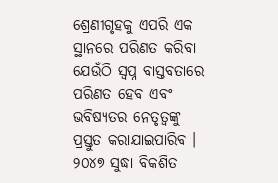ଶ୍ରେଣୀଗୃହକୁ ଏପରି ଏକ ସ୍ଥାନରେ ପରିଣତ କରିବା ଯେଉଁଠି ସ୍ୱପ୍ନ ବାସ୍ତବତାରେ ପରିଣତ ହେବ ଏବଂ ଭବିଷ୍ୟତର ନେତୃତ୍ୱଙ୍କୁ ପ୍ରସ୍ତୁତ କରାଯାଇପାରିବ । ୨୦୪୭ ସୁଦ୍ଧା ବିକଶିତ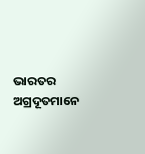ଭାରତର ଅଗ୍ରଦୂତମାନେ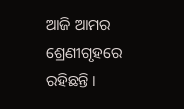ଆଜି ଆମର ଶ୍ରେଣୀଗୃହରେ ରହିଛନ୍ତି ।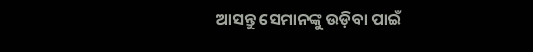ଆସନ୍ତୁ ସେମାନଙ୍କୁ ଉଡ଼ିବା ପାଇଁ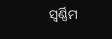ସ୍ୱର୍ଣ୍ଣିମ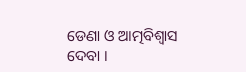ଡେଣା ଓ ଆତ୍ମବିଶ୍ୱାସ ଦେବା ।